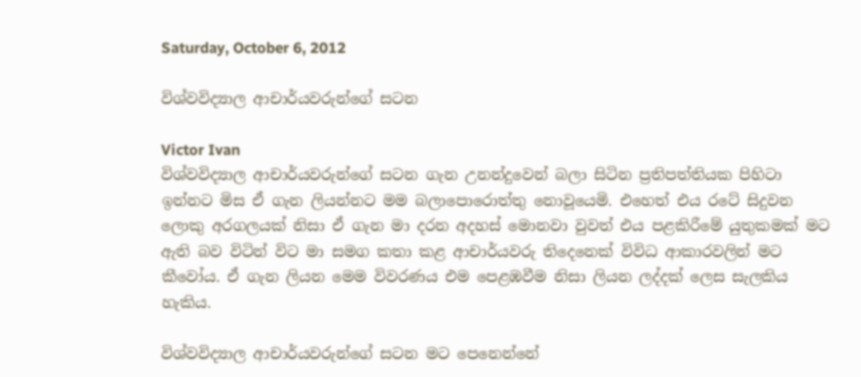Saturday, October 6, 2012

විශ්වවිද්‍යාල ආචාර්යවරුන්ගේ සටන

Victor Ivan
විශ්වවිද්‍යාල ආචාර්යවරුන්ගේ සටන ගැන උනන්දුවෙන් බලා සිටින ප්‍රතිපත්තියක පිහිටා ඉන්නට මිස ඒ ගැන ලියන්නට මම බලාපොරොත්තු නොවූයෙමි. එහෙත් එය රටේ සිදුවන ලොකු අරගලයක් නිසා ඒ ගැන මා දරන අදහස් මොනවා වුවත් එය පළකිරීමේ යුතුකමක් මට ඇති බව විටින් විට මා සමග කතා කළ ආචාර්යවරු තිදෙනෙක් විවිධ ආකාරවලින් මට කීවෝය. ඒ ගැන ලියන මෙම විවරණය එම පෙළඹවීම නිසා ලියන ලද්දක් ලෙස සැලකිය හැකිය.

විශ්වවිද්‍යාල ආචාර්යවරුන්ගේ සටන මට පෙනෙන්නේ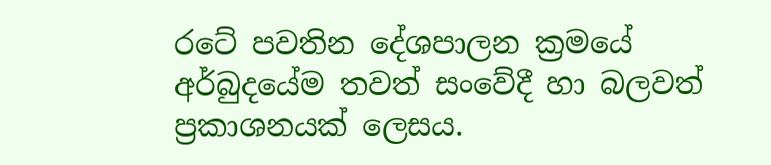රටේ පවතින දේශපාලන ක්‍රමයේ අර්බුදයේම තවත් සංවේදී හා බලවත් ප්‍රකාශනයක් ලෙසය.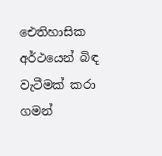ඓතිහාසික අර්ථයෙන් බිඳ වැටීමක් කරා ගමන්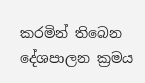කරමින් තිබෙන දේශපාලන ක්‍රමය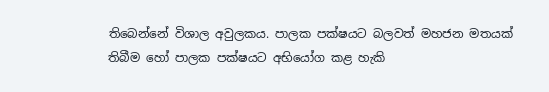තිබෙන්නේ විශාල අවුලකය. පාලක පක්ෂයට බලවත් මහජන මතයක් තිබීම හෝ පාලක පක්ෂයට අභියෝග කළ හැකි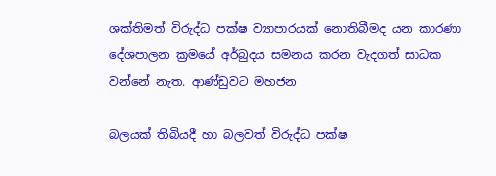ශක්තිමත් විරුද්ධ පක්ෂ ව්‍යාපාරයක් නොතිබීමද යන කාරණා දේශපාලන ක්‍රමයේ අර්බුදය සමනය කරන වැදගත් සාධක වන්නේ නැත. ආණ්ඩුවට මහජන

බලයක් තිබියදී හා බලවත් විරුද්ධ පක්ෂ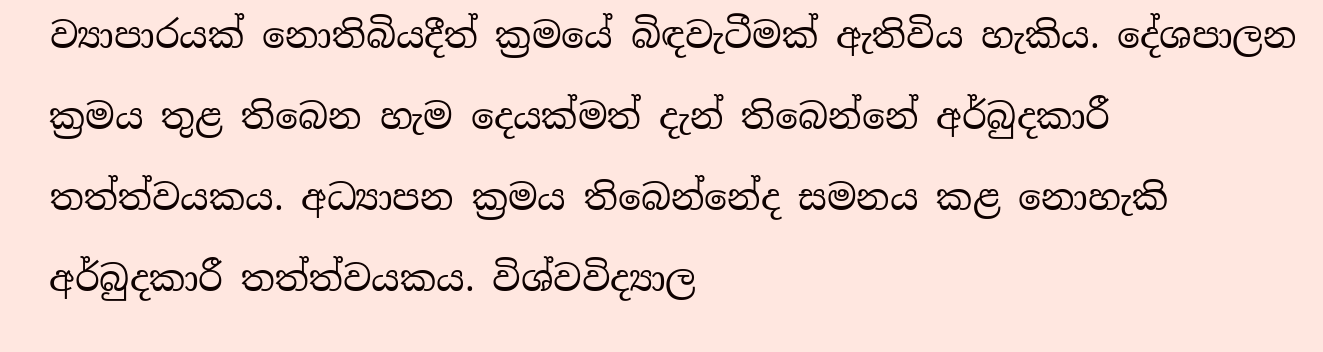ව්‍යාපාරයක් නොතිබියදීත් ක්‍රමයේ බිඳවැටීමක් ඇතිවිය හැකිය. දේශපාලන ක්‍රමය තුළ තිබෙන හැම දෙයක්මත් දැන් තිබෙන්නේ අර්බුදකාරී තත්ත්වයකය. අධ්‍යාපන ක්‍රමය තිබෙන්නේද සමනය කළ නොහැකි අර්බුදකාරී තත්ත්වයකය. විශ්වවිද්‍යාල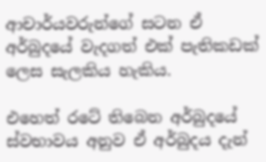ආචාර්යවරුන්ගේ සටන ඒ අර්බුදයේ වැදගත් එක් පැතිකඩක් ලෙස සැලකිය හැකිය.

එහෙත් රටේ තිබෙන අර්බුදයේ ස්වභාවය අනුව ඒ අර්බුදය දැන්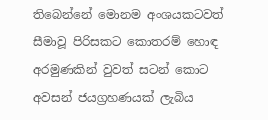තිබෙන්නේ මොනම අංශයකටවත් සීමාවූ පිරිසකට කොතරම් හොඳ අරමුණකින් වුවත් සටන් කොට අවසන් ජයග්‍රහණයක් ලැබිය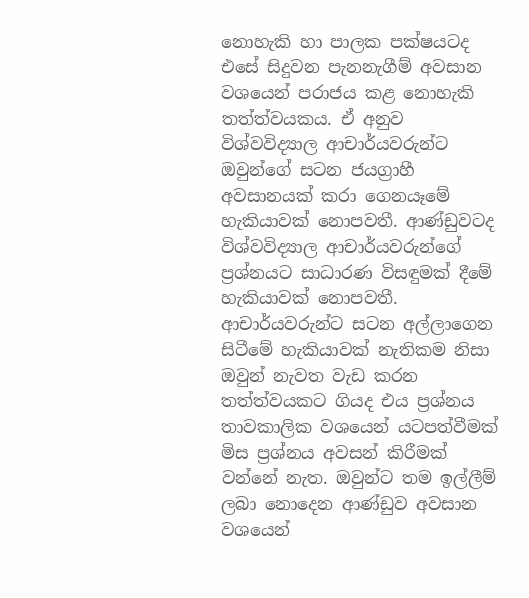නොහැකි හා පාලක පක්ෂයටද එසේ සිදුවන පැනනැගීම් අවසාන වශයෙන් පරාජය කළ නොහැකි තත්ත්වයකය. ඒ අනුව විශ්වවිද්‍යාල ආචාර්යවරුන්ට ඔවුන්ගේ සටන ජයග්‍රාහී අවසානයක් කරා ගෙනයෑමේ හැකියාවක් නොපවතී. ආණ්ඩුවටද විශ්වවිද්‍යාල ආචාර්යවරුන්ගේ ප්‍රශ්නයට සාධාරණ විසඳුමක් දීමේ හැකියාවක් නොපවතී. ආචාර්යවරුන්ට සටන අල්ලාගෙන සිටීමේ හැකියාවක් නැතිකම නිසා ඔවුන් නැවත වැඩ කරන තත්ත්වයකට ගියද එය ප්‍රශ්නය තාවකාලික වශයෙන් යටපත්වීමක් මිස ප්‍රශ්නය අවසන් කිරීමක් වන්නේ නැත. ඔවුන්ට තම ඉල්ලීම් ලබා නොදෙන ආණ්ඩුව අවසාන වශයෙන්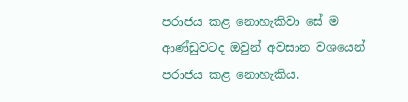පරාජය කළ නොහැකිවා සේ ම ආණ්ඩුවටද ඔවුන් අවසාන වශයෙන් පරාජය කළ නොහැකිය.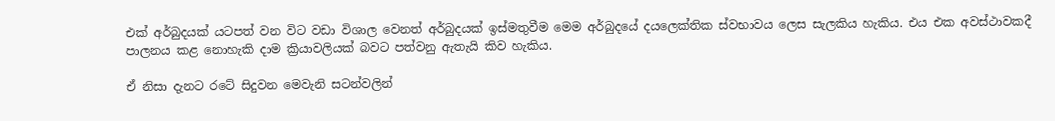එක් අර්බුදයක් යටපත් වන විට වඩා විශාල වෙනත් අර්බුදයක් ඉස්මතුවීම මෙම අර්බුදයේ දයලෙක්තික ස්වභාවය ලෙස සැලකිය හැකිය. එය එක අවස්ථාවකදී පාලනය කළ නොහැකි දාම ක්‍රියාවලියක් බවට පත්වනු ඇතැයි කිව හැකිය.

ඒ නිසා දැනට රටේ සිදුවන මෙවැනි සටන්වලින්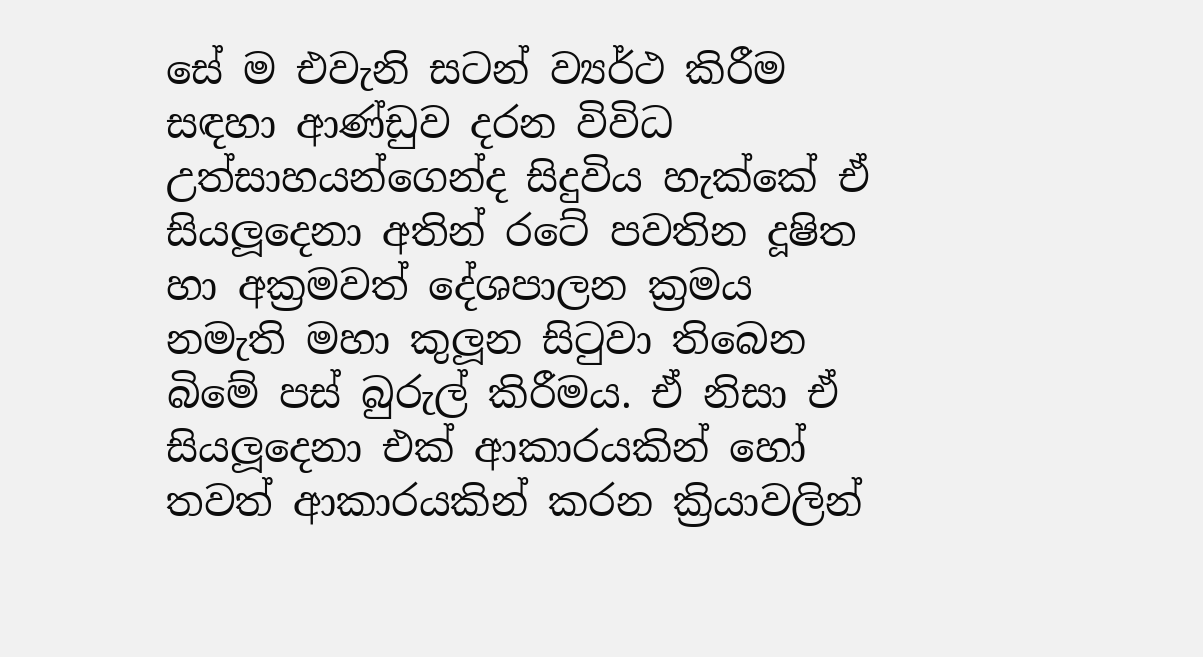සේ ම එවැනි සටන් ව්‍යර්ථ කිරීම සඳහා ආණ්ඩුව දරන විවිධ උත්සාහයන්ගෙන්ද සිදුවිය හැක්කේ ඒ සියලූදෙනා අතින් රටේ පවතින දූෂිත හා අක්‍රමවත් දේශපාලන ක්‍රමය නමැති මහා කුලූන සිටුවා තිබෙන බිමේ පස් බුරුල් කිරීමය. ඒ නිසා ඒ සියලූදෙනා එක් ආකාරයකින් හෝ තවත් ආකාරයකින් කරන ක්‍රියාවලින්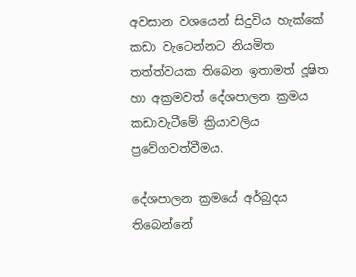අවසාන වශයෙන් සිදුවිය හැක්කේ කඩා වැටෙන්නට නියමිත තත්ත්වයක තිබෙන ඉතාමත් දූෂිත හා අක්‍රමවත් දේශපාලන ක්‍රමය කඩාවැටීමේ ක්‍රියාවලිය ප්‍රවේගවත්වීමය.

දේශපාලන ක්‍රමයේ අර්බුදය තිබෙන්නේ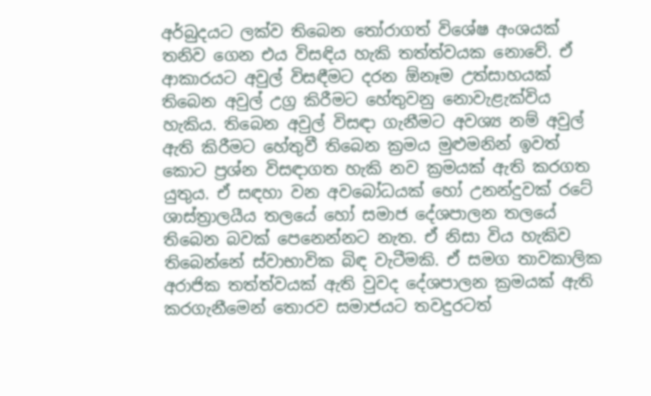අර්බුදයට ලක්ව තිබෙන තෝරාගත් විශේෂ අංශයක් තනිව ගෙන එය විසඳිය හැකි තත්ත්වයක නොවේ. ඒ ආකාරයට අවුල් විසඳීමට දරන ඕනෑම උත්සාහයක් තිබෙන අවුල් උග්‍ර කිරීමට හේතුවනු නොවැළැක්විය හැකිය. තිබෙන අවුල් විසඳා ගැනීමට අවශ්‍ය නම් අවුල් ඇති කිරීමට හේතුවී තිබෙන ක්‍රමය මුළුමනින් ඉවත් කොට ප්‍රශ්න විසඳාගත හැකි නව ක්‍රමයක් ඇති කරගත යුතුය. ඒ සඳහා වන අවබෝධයක් හෝ උනන්දුවක් රටේ ශාස්ත්‍රාලයීය තලයේ හෝ සමාජ දේශපාලන තලයේ තිබෙන බවක් පෙනෙන්නට නැත. ඒ නිසා විය හැකිව තිබෙන්නේ ස්වාභාවික බිඳ වැටීමකි. ඒ සමග තාවකාලික අරාජික තත්ත්වයක් ඇති වුවද දේශපාලන ක්‍රමයක් ඇති කරගැනීමෙන් තොරව සමාජයට තවදුරටත්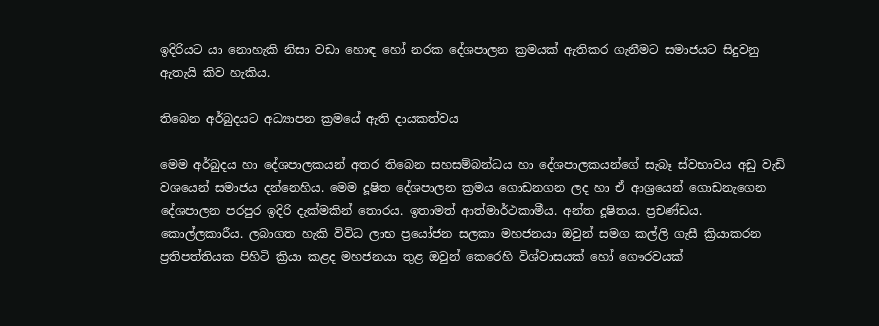ඉදිරියට යා නොහැකි නිසා වඩා හොඳ හෝ නරක දේශපාලන ක්‍රමයක් ඇතිකර ගැනීමට සමාජයට සිදුවනු ඇතැයි කිව හැකිය.

තිබෙන අර්බුදයට අධ්‍යාපන ක්‍රමයේ ඇති දායකත්වය

මෙම අර්බුදය හා දේශපාලකයන් අතර තිබෙන සහසම්බන්ධය හා දේශපාලකයන්ගේ සැබෑ ස්වභාවය අඩු වැඩි වශයෙන් සමාජය දන්නෙහිය. මෙම දූෂිත දේශපාලන ක්‍රමය ගොඩනගන ලද හා ඒ ආශ්‍රයෙන් ගොඩනැගෙන දේශපාලන පරපුර ඉදිරි දැක්මකින් තොරය. ඉතාමත් ආත්මාර්ථකාමීය. අන්ත දූෂිතය. ප්‍රචණ්ඩය. කොල්ලකාරීය. ලබාගත හැකි විවිධ ලාභ ප්‍රයෝජන සලකා මහජනයා ඔවුන් සමග කල්ලි ගැසී ක්‍රියාකරන ප්‍රතිපත්තියක පිහිටි ක්‍රියා කළද මහජනයා තුළ ඔවුන් කෙරෙහි විශ්වාසයක් හෝ ගෞරවයක්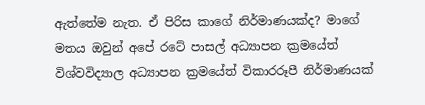ඇත්තේම නැත. ඒ පිරිස කාගේ නිර්මාණයක්ද? මාගේ මතය ඔවුන් අපේ රටේ පාසල් අධ්‍යාපන ක්‍රමයේත් විශ්වවිද්‍යාල අධ්‍යාපන ක්‍රමයේත් විකාරරූපී නිර්මාණයක්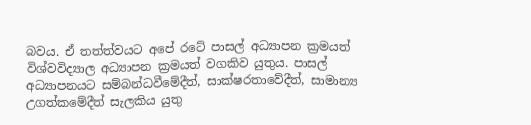බවය. ඒ තත්ත්වයට අපේ රටේ පාසල් අධ්‍යාපන ක්‍රමයත් විශ්වවිද්‍යාල අධ්‍යාපන ක්‍රමයත් වගකිව යුතුය. පාසල් අධ්‍යාපනයට සම්බන්ධවීමේදීත්, සාක්ෂරතාවේදීත්, සාමාන්‍ය උගත්කමේදීත් සැලකිය යුතු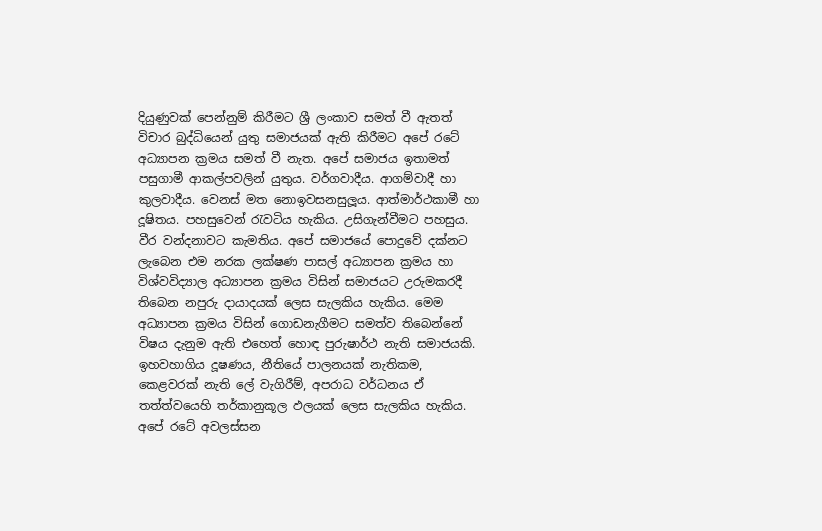දියුණුවක් පෙන්නුම් කිරීමට ශ්‍රී ලංකාව සමත් වී ඇතත් විචාර බුද්ධියෙන් යුතු සමාජයක් ඇති කිරීමට අපේ රටේ අධ්‍යාපන ක්‍රමය සමත් වී නැත. අපේ සමාජය ඉතාමත් පසුගාමී ආකල්පවලින් යුතුය. වර්ගවාදීය. ආගම්වාදී හා කුලවාදීය. වෙනස් මත නොඉවසනසුලූය. ආත්මාර්ථකාමී හා දූෂිතය. පහසුවෙන් රැවටිය හැකිය. උසිගැන්වීමට පහසුය. වීර වන්දනාවට කැමතිය. අපේ සමාජයේ පොදුවේ දක්නට ලැබෙන එම නරක ලක්ෂණ පාසල් අධ්‍යාපන ක්‍රමය හා විශ්වවිද්‍යාල අධ්‍යාපන ක්‍රමය විසින් සමාජයට උරුමකරදී තිබෙන නපුරු දායාදයක් ලෙස සැලකිය හැකිය. මෙම අධ්‍යාපන ක්‍රමය විසින් ගොඩනැගීමට සමත්ව තිබෙන්නේ විෂය දැනුම ඇති එහෙත් හොඳ පුරුෂාර්ථ නැති සමාජයකි. ඉහවහාගිය දූෂණය, නීතියේ පාලනයක් නැතිකම, කෙළවරක් නැති ලේ වැගිරීම්, අපරාධ වර්ධනය ඒ තත්ත්වයෙහි තර්කානුකූල ඵලයක් ලෙස සැලකිය හැකිය. අපේ රටේ අවලස්සන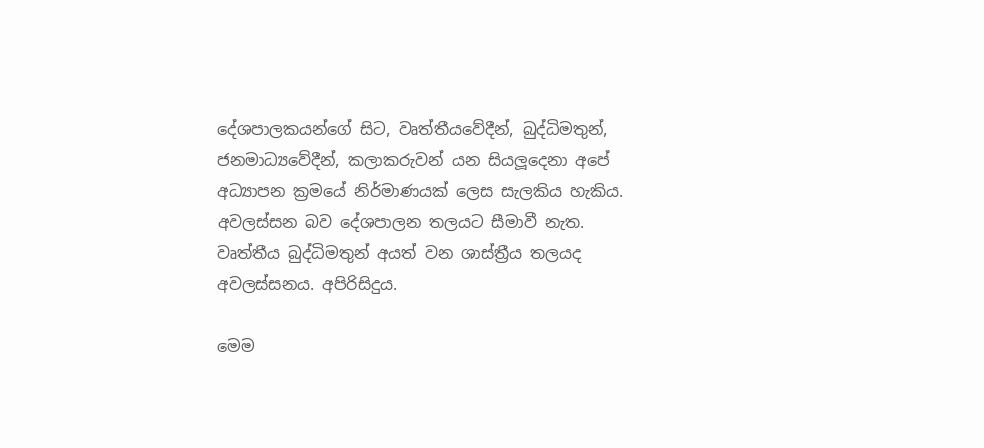දේශපාලකයන්ගේ සිට, වෘත්තීයවේදීන්, බුද්ධිමතුන්, ජනමාධ්‍යවේදීන්, කලාකරුවන් යන සියලූදෙනා අපේ අධ්‍යාපන ක්‍රමයේ නිර්මාණයක් ලෙස සැලකිය හැකිය. අවලස්සන බව දේශපාලන තලයට සීමාවී නැත. වෘත්තීය බුද්ධිමතුන් අයත් වන ශාස්ත්‍රීය තලයද අවලස්සනය. අපිරිසිදුය.

මෙම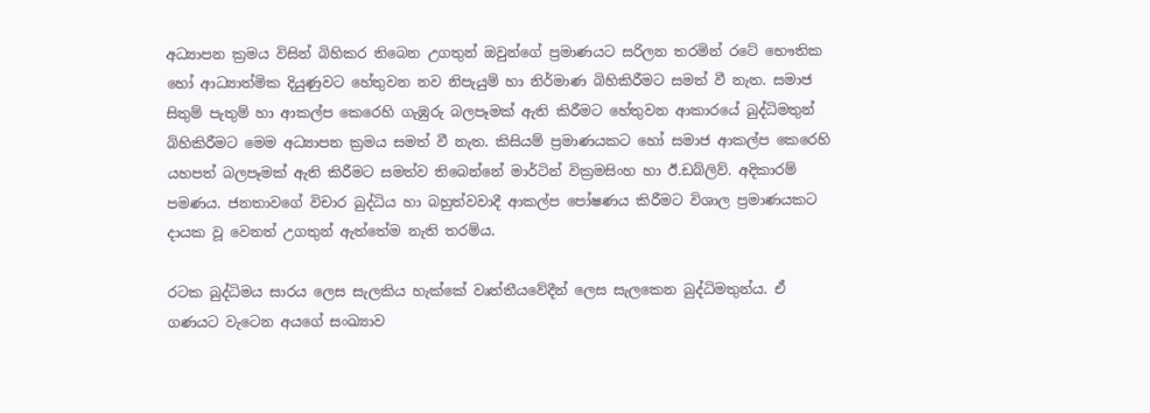අධ්‍යාපන ක්‍රමය විසින් බිහිකර තිබෙන උගතුන් ඔවුන්ගේ ප්‍රමාණයට සරිලන තරමින් රටේ භෞතික හෝ ආධ්‍යාත්මික දියුණුවට හේතුවන නව නිපැයුම් හා නිර්මාණ බිහිකිරීමට සමත් වී නැත. සමාජ සිතුම් පැතුම් හා ආකල්ප කෙරෙහි ගැඹුරු බලපෑමක් ඇති කිරීමට හේතුවන ආකාරයේ බුද්ධිමතුන් බිහිකිරීමට මෙම අධ්‍යාපන ක්‍රමය සමත් වී නැත. කිසියම් ප්‍රමාණයකට හෝ සමාජ ආකල්ප කෙරෙහි යහපත් බලපෑමක් ඇති කිරීමට සමත්ව තිබෙන්නේ මාර්ටින් වික්‍රමසිංහ හා ඊ.ඩබ්ලිව්. අදිකාරම් පමණය. ජනතාවගේ විචාර බුද්ධිය හා බහුත්වවාදී ආකල්ප පෝෂණය කිරීමට විශාල ප්‍රමාණයකට දායක වූ වෙනත් උගතුන් ඇත්තේම නැති තරම්ය.

රටක බුද්ධිමය සාරය ලෙස සැලකිය හැක්කේ වෘත්තීයවේදීන් ලෙස සැලකෙන බුද්ධිමතුන්ය. ඒ ගණයට වැටෙන අයගේ සංඛ්‍යාව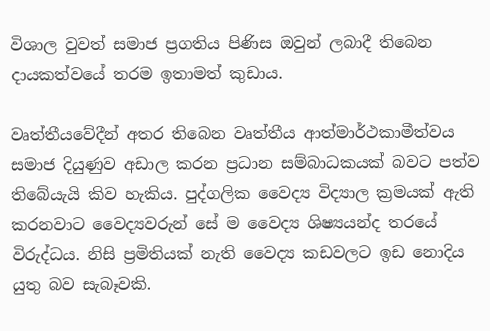විශාල වුවත් සමාජ ප්‍රගතිය පිණිස ඔවුන් ලබාදී තිබෙන දායකත්වයේ තරම ඉතාමත් කුඩාය.

වෘත්තීයවේදීන් අතර තිබෙන වෘත්තීය ආත්මාර්ථකාමීත්වය සමාජ දියුණුව අඩාල කරන ප්‍රධාන සම්බාධකයක් බවට පත්ව තිබේයැයි කිව හැකිය. පුද්ගලික වෛද්‍ය විද්‍යාල ක්‍රමයක් ඇති කරනවාට වෛද්‍යවරුන් සේ ම වෛද්‍ය ශිෂ්‍යයන්ද තරයේ විරුද්ධය. නිසි ප්‍රමිතියක් නැති වෛද්‍ය කඩවලට ඉඩ නොදිය යුතු බව සැබෑවකි.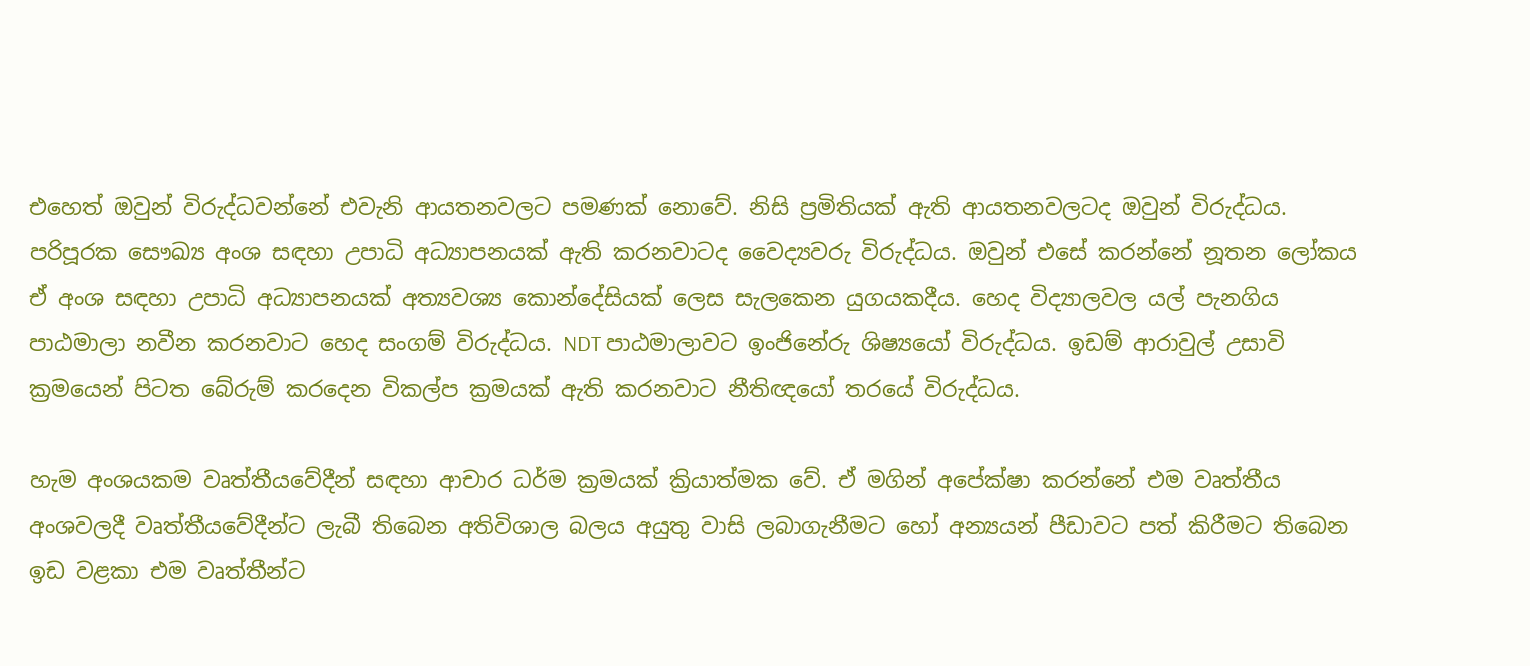එහෙත් ඔවුන් විරුද්ධවන්නේ එවැනි ආයතනවලට පමණක් නොවේ. නිසි ප්‍රමිතියක් ඇති ආයතනවලටද ඔවුන් විරුද්ධය. පරිපූරක සෞඛ්‍ය අංශ සඳහා උපාධි අධ්‍යාපනයක් ඇති කරනවාටද වෛද්‍යවරු විරුද්ධය. ඔවුන් එසේ කරන්නේ නූතන ලෝකය ඒ අංශ සඳහා උපාධි අධ්‍යාපනයක් අත්‍යවශ්‍ය කොන්දේසියක් ලෙස සැලකෙන යුගයකදීය. හෙද විද්‍යාලවල යල් පැනගිය පාඨමාලා නවීන කරනවාට හෙද සංගම් විරුද්ධය. NDT පාඨමාලාවට ඉංජිනේරු ශිෂ්‍යයෝ විරුද්ධය. ඉඩම් ආරාවුල් උසාවි ක්‍රමයෙන් පිටත බේරුම් කරදෙන විකල්ප ක්‍රමයක් ඇති කරනවාට නීතිඥයෝ තරයේ විරුද්ධය.

හැම අංශයකම වෘත්තීයවේදීන් සඳහා ආචාර ධර්ම ක්‍රමයක් ක්‍රියාත්මක වේ. ඒ මගින් අපේක්ෂා කරන්නේ එම වෘත්තීය අංශවලදී වෘත්තීයවේදීන්ට ලැබී තිබෙන අතිවිශාල බලය අයුතු වාසි ලබාගැනීමට හෝ අන්‍යයන් පීඩාවට පත් කිරීමට තිබෙන ඉඩ වළකා එම වෘත්තීන්ට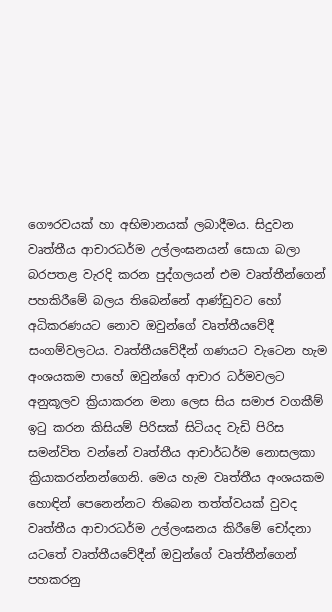ගෞරවයක් හා අභිමානයක් ලබාදීමය. සිදුවන වෘත්තීය ආචාරධර්ම උල්ලංඝනයන් සොයා බලා බරපතළ වැරදි කරන පුද්ගලයන් එම වෘත්තීන්ගෙන් පහකිරීමේ බලය තිබෙන්නේ ආණ්ඩුවට හෝ අධිකරණයට නොව ඔවුන්ගේ වෘත්තීයවේදී සංගම්වලටය. වෘත්තීයවේදීන් ගණයට වැටෙන හැම අංශයකම පාහේ ඔවුන්ගේ ආචාර ධර්මවලට අනුකූලව ක්‍රියාකරන මනා ලෙස සිය සමාජ වගකීම් ඉටු කරන කිසියම් පිරිසක් සිටියද වැඩි පිරිස සමන්විත වන්නේ වෘත්තීය ආචාර්ධර්ම නොසලකා ක්‍රියාකරන්නන්ගෙනි. මෙය හැම වෘත්තීය අංශයකම හොඳින් පෙනෙන්නට තිබෙන තත්ත්වයක් වුවද වෘත්තීය ආචාරධර්ම උල්ලංඝනය කිරීමේ චෝදනා යටතේ වෘත්තීයවේදීන් ඔවුන්ගේ වෘත්තීන්ගෙන් පහකරනු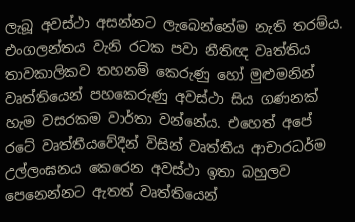ලැබූ අවස්ථා අසන්නට ලැබෙන්නේම නැති තරම්ය. එංගලන්තය වැනි රටක පවා නීතිඥ වෘත්තිය තාවකාලිකව තහනම් කෙරුණු හෝ මුළුමනින් වෘත්තියෙන් පහකෙරුණු අවස්ථා සිය ගණනක් හැම වසරකම වාර්තා වන්නේය. එහෙත් අපේ රටේ වෘත්තීයවේදීන් විසින් වෘත්තීය ආචාරධර්ම උල්ලංඝනය කෙරෙන අවස්ථා ඉතා බහුලව පෙනෙන්නට ඇතත් වෘත්තියෙන්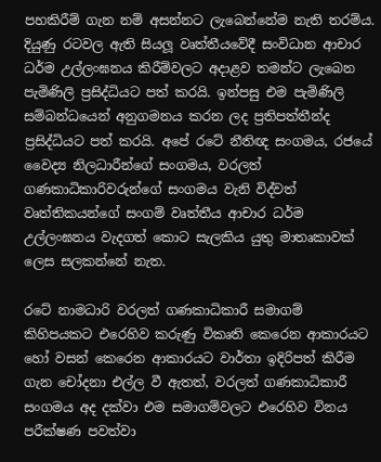පහකිරීම් ගැන නම් අසන්නට ලැබෙන්නේම නැති තරම්ය. දියුණු රටවල ඇති සියලූ වෘත්තීයවේදී සංවිධාන ආචාර ධර්ම උල්ලංඝනය කිරීම්වලට අදාළව තමන්ට ලැබෙන පැමිණිලි ප්‍රසිද්ධියට පත් කරයි. ඉන්පසු එම පැමිණිලි සම්බන්ධයෙන් අනුගමනය කරන ලද ප්‍රතිපත්තීන්ද ප්‍රසිද්ධියට පත් කරයි. අපේ රටේ නීතිඥ සංගමය, රජයේ වෛද්‍ය නිලධාරීන්ගේ සංගමය, වරලත් ගණකාධිකාරිවරුන්ගේ සංගමය වැනි විද්වත් වෘත්තිකයන්ගේ සංගම් වෘත්තීය ආචාර ධර්ම උල්ලංඝනය වැදගත් කොට සැලකිය යුතු මාතෘකාවක් ලෙස සලකන්නේ නැත.

රටේ නාමධාරි වරලත් ගණකාධිකාරී සමාගම් කිහිපයකට එරෙහිව කරුණු විකෘති කෙරෙන ආකාරයට හෝ වසන් කෙරෙන ආකාරයට වාර්තා ඉදිරිපත් කිරීම ගැන චෝදනා එල්ල වී ඇතත්, වරලත් ගණකාධිකාරී සංගමය අද දක්වා එම සමාගම්වලට එරෙහිව විනය පරීක්ෂණ පවත්වා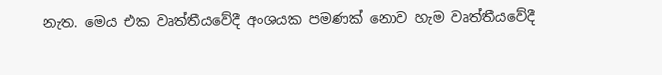නැත. මෙය එක වෘත්තීයවේදී අංශයක පමණක් නොව හැම වෘත්තීයවේදී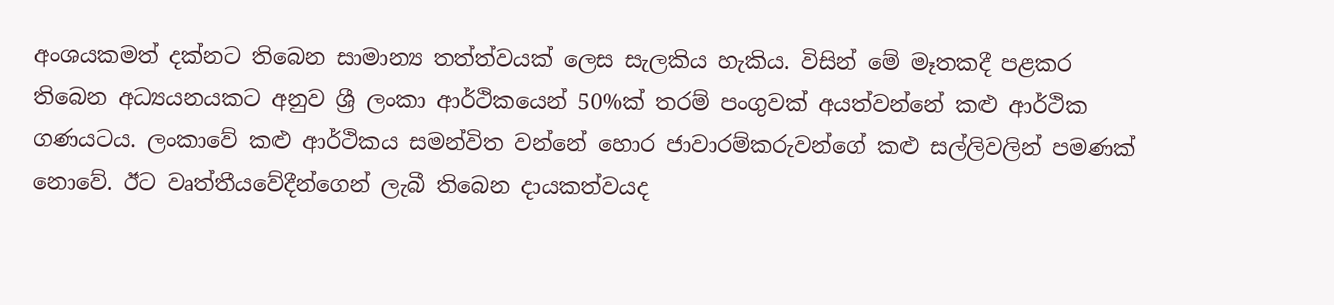අංශයකමත් දක්නට තිබෙන සාමාන්‍ය තත්ත්වයක් ලෙස සැලකිය හැකිය. විසින් මේ මෑතකදී පළකර තිබෙන අධ්‍යයනයකට අනුව ශ්‍රී ලංකා ආර්ථිකයෙන් 50%ක් තරම් පංගුවක් අයත්වන්නේ කළු ආර්ථික ගණයටය. ලංකාවේ කළු ආර්ථිකය සමන්විත වන්නේ හොර ජාවාරම්කරුවන්ගේ කළු සල්ලිවලින් පමණක් නොවේ. ඊට වෘත්තීයවේදීන්ගෙන් ලැබී තිබෙන දායකත්වයද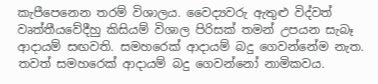කැපීපෙනෙන තරම් විශාලය. වෛද්‍යවරු ඇතුළු විද්වත් වෘත්තීයවේදීහු කිසියම් විශාල පිරිසක් තමන් උපයන සැබෑ ආදායම් සඟවති. සමහරෙක් ආදායම් බදු ගෙවන්නේම නැත. තවත් සමහරෙක් ආදායම් බදු ගෙවන්නෝ නාමිකවය.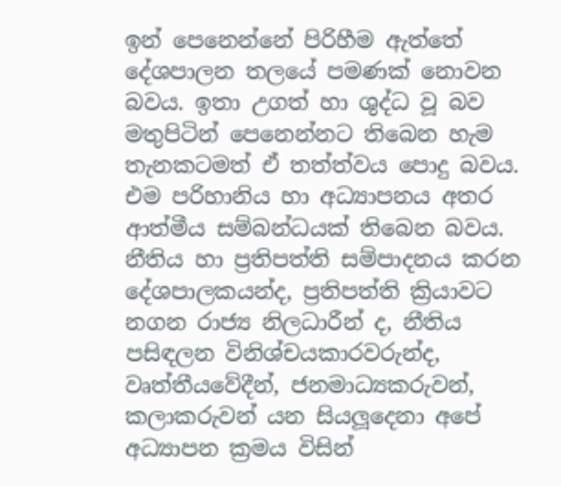ඉන් පෙනෙන්නේ පිරිහීම ඇත්තේ දේශපාලන තලයේ පමණක් නොවන බවය. ඉතා උගත් හා ශුද්ධ වූ බව මතුපිටින් පෙනෙන්නට තිබෙන හැම තැනකටමත් ඒ තත්ත්වය පොදු බවය. එම පරිහානිය හා අධ්‍යාපනය අතර ආත්මීය සම්බන්ධයක් තිබෙන බවය. නීතිය හා ප්‍රතිපත්ති සම්පාදනය කරන දේශපාලකයන්ද, ප්‍රතිපත්ති ක්‍රියාවට නගන රාජ්‍ය නිලධාරීන් ද, නීතිය පසිඳලන විනිශ්චයකාරවරුන්ද, වෘත්තීයවේදීන්, ජනමාධ්‍යකරුවන්, කලාකරුවන් යන සියලූදෙනා අපේ අධ්‍යාපන ක්‍රමය විසින්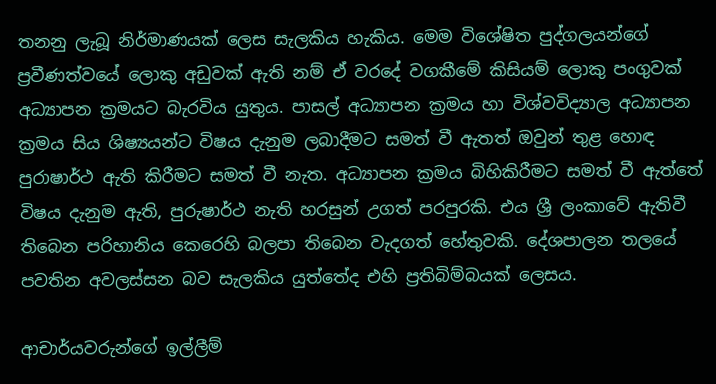තනනු ලැබූ නිර්මාණයක් ලෙස සැලකිය හැකිය. මෙම විශේෂිත පුද්ගලයන්ගේ ප්‍රවීණත්වයේ ලොකු අඩුවක් ඇති නම් ඒ වරදේ වගකීමේ කිසියම් ලොකු පංගුවක් අධ්‍යාපන ක්‍රමයට බැරවිය යුතුය. පාසල් අධ්‍යාපන ක්‍රමය හා විශ්වවිද්‍යාල අධ්‍යාපන ක්‍රමය සිය ශිෂ්‍යයන්ට විෂය දැනුම ලබාදීමට සමත් වී ඇතත් ඔවුන් තුළ හොඳ පුරාෂාර්ථ ඇති කිරීමට සමත් වී නැත. අධ්‍යාපන ක්‍රමය බිහිකිරීමට සමත් වී ඇත්තේ විෂය දැනුම ඇති, පුරුෂාර්ථ නැති හරසුන් උගත් පරපුරකි. එය ශ්‍රී ලංකාවේ ඇතිවී තිබෙන පරිහානිය කෙරෙහි බලපා තිබෙන වැදගත් හේතුවකි. දේශපාලන තලයේ පවතින අවලස්සන බව සැලකිය යුත්තේද එහි ප්‍රතිබිම්බයක් ලෙසය.

ආචාර්යවරුන්ගේ ඉල්ලීම්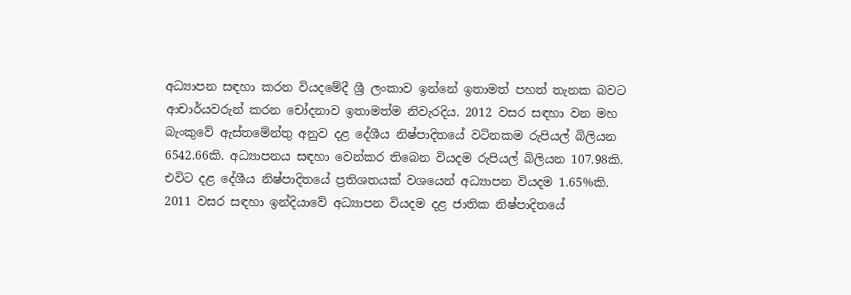අධ්‍යාපන සඳහා කරන වියදමේදී ශ්‍රී ලංකාව ඉන්නේ ඉතාමත් පහත් තැනක බවට ආචාර්යවරුන් කරන චෝදනාව ඉතාමත්ම නිවැරදිය. 2012 වසර සඳහා වන මහ බැංකුවේ ඇස්තමේන්තු අනුව දළ දේශීය නිෂ්පාදිතයේ වටිනකම රුපියල් බිලියන 6542.66කි. අධ්‍යාපනය සඳහා වෙන්කර තිබෙන වියදම රුපියල් බිලියන 107.98කි. එවිට දළ දේශීය නිෂ්පාදිතයේ ප්‍රතිශතයක් වශයෙන් අධ්‍යාපන වියදම 1.65%කි. 2011 වසර සඳහා ඉන්දියාවේ අධ්‍යාපන වියදම දළ ජාතික නිෂ්පාදිතයේ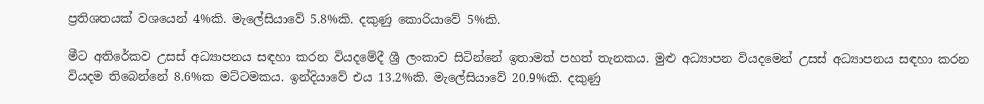ප්‍රතිශතයක් වශයෙන් 4%කි. මැලේසියාවේ 5.8%කි. දකුණු කොරියාවේ 5%කි.

මීට අතිරේකව උසස් අධ්‍යාපනය සඳහා කරන වියදමේදී ශ්‍රී ලංකාව සිටින්නේ ඉතාමත් පහත් තැනකය. මුළු අධ්‍යාපන වියදමෙන් උසස් අධ්‍යාපනය සඳහා කරන වියදම තිබෙන්නේ 8.6%ක මට්ටමකය. ඉන්දියාවේ එය 13.2%කි. මැලේසියාවේ 20.9%කි. දකුණු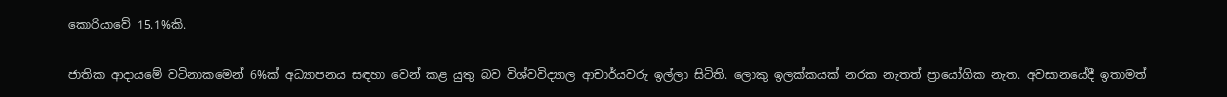කොරියාවේ 15.1%කි.

ජාතික ආදායමේ වටිනාකමෙන් 6%ක් අධ්‍යාපනය සඳහා වෙන් කළ යුතු බව විශ්වවිද්‍යාල ආචාර්යවරු ඉල්ලා සිටිති. ලොකු ඉලක්කයක් නරක නැතත් ප්‍රායෝගික නැත. අවසානයේදී ඉතාමත්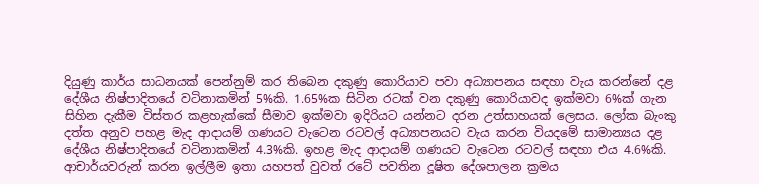දියුණු කාර්ය සාධනයක් පෙන්නුම් කර තිබෙන දකුණු කොරියාව පවා අධ්‍යාපනය සඳහා වැය කරන්නේ දළ දේශීය නිෂ්පාදිතයේ වටිනාකමින් 5%කි. 1.65%ක සිටින රටක් වන දකුණු කොරියාවද ඉක්මවා 6%ක් ගැන සිහින දැකීම විස්තර කළහැක්කේ සීමාව ඉක්මවා ඉදිරියට යන්නට දරන උත්සාහයක් ලෙසය. ලෝක බැංකු දත්ත අනුව පහළ මැද ආදායම් ගණයට වැටෙන රටවල් අධ්‍යාපනයට වැය කරන වියදමේ සාමාන්‍යය දළ දේශීය නිෂ්පාදිතයේ වටිනාකමින් 4.3%කි. ඉහළ මැද ආදායම් ගණයට වැටෙන රටවල් සඳහා එය 4.6%කි. ආචාර්යවරුන් කරන ඉල්ලීම ඉතා යහපත් වුවත් රටේ පවතින දූෂිත දේශපාලන ක්‍රමය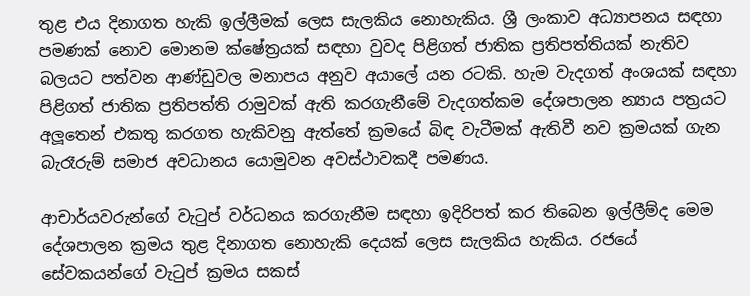තුළ එය දිනාගත හැකි ඉල්ලීමක් ලෙස සැලකිය නොහැකිය. ශ්‍රී ලංකාව අධ්‍යාපනය සඳහා පමණක් නොව මොනම ක්ෂේත්‍රයක් සඳහා වුවද පිළිගත් ජාතික ප්‍රතිපත්තියක් නැතිව බලයට පත්වන ආණ්ඩුවල මනාපය අනුව අයාලේ යන රටකි. හැම වැදගත් අංශයක් සඳහා පිළිගත් ජාතික ප්‍රතිපත්ති රාමුවක් ඇති කරගැනීමේ වැදගත්කම දේශපාලන න්‍යාය පත්‍රයට අලූතෙන් එකතු කරගත හැකිවනු ඇත්තේ ක්‍රමයේ බිඳ වැටීමක් ඇතිවී නව ක්‍රමයක් ගැන බැරෑරුම් සමාජ අවධානය යොමුවන අවස්ථාවකදී පමණය.

ආචාර්යවරුන්ගේ වැටුප් වර්ධනය කරගැනීම සඳහා ඉදිරිපත් කර තිබෙන ඉල්ලීම්ද මෙම දේශපාලන ක්‍රමය තුළ දිනාගත නොහැකි දෙයක් ලෙස සැලකිය හැකිය. රජයේ සේවකයන්ගේ වැටුප් ක්‍රමය සකස්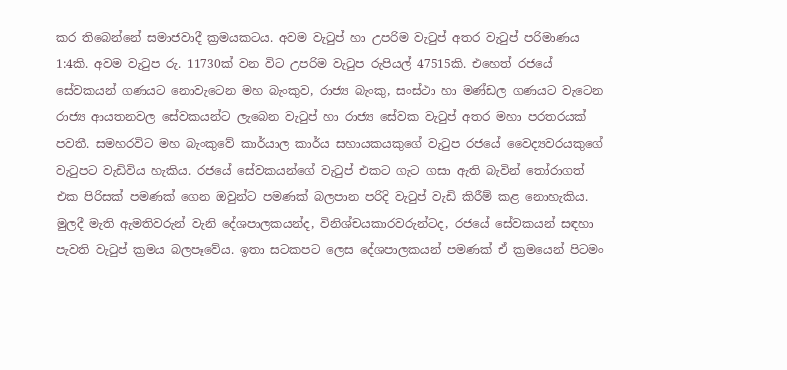කර තිබෙන්නේ සමාජවාදී ක්‍රමයකටය. අවම වැටුප් හා උපරිම වැටුප් අතර වැටුප් පරිමාණය 1:4කි. අවම වැටුප රු. 11730ක් වන විට උපරිම වැටුප රුපියල් 47515කි. එහෙත් රජයේ සේවකයන් ගණයට නොවැටෙන මහ බැංකුව, රාජ්‍ය බැංකු, සංස්ථා හා මණ්ඩල ගණයට වැටෙන රාජ්‍ය ආයතනවල සේවකයන්ට ලැබෙන වැටුප් හා රාජ්‍ය සේවක වැටුප් අතර මහා පරතරයක් පවතී. සමහරවිට මහ බැංකුවේ කාර්යාල කාර්ය සහායකයකුගේ වැටුප රජයේ වෛද්‍යවරයකුගේ වැටුපට වැඩිවිය හැකිය. රජයේ සේවකයන්ගේ වැටුප් එකට ගැට ගසා ඇති බැවින් තෝරාගත් එක පිරිසක් පමණක් ගෙන ඔවුන්ට පමණක් බලපාන පරිදි වැටුප් වැඩි කිරීම් කළ නොහැකිය. මුලදී මැති ඇමතිවරුන් වැනි දේශපාලකයන්ද, විනිශ්චයකාරවරුන්ටද, රජයේ සේවකයන් සඳහා පැවති වැටුප් ක්‍රමය බලපෑවේය. ඉතා සටකපට ලෙස දේශපාලකයන් පමණක් ඒ ක්‍රමයෙන් පිටමං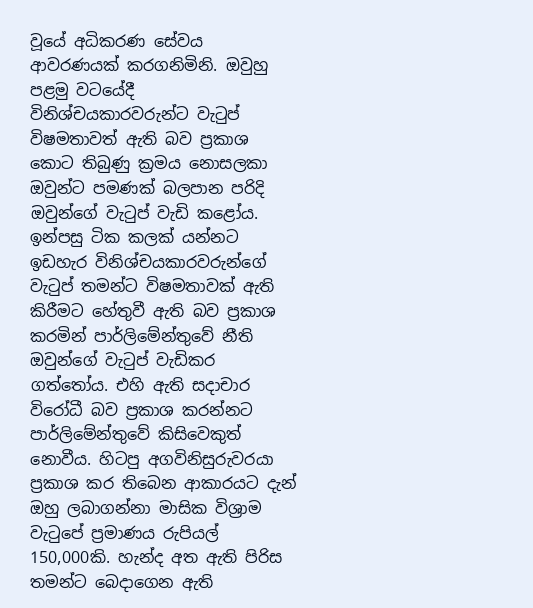වූයේ අධිකරණ සේවය ආවරණයක් කරගනිමිනි. ඔවුහු පළමු වටයේදී විනිශ්චයකාරවරුන්ට වැටුප් විෂමතාවත් ඇති බව ප්‍රකාශ කොට තිබුණු ක්‍රමය නොසලකා ඔවුන්ට පමණක් බලපාන පරිදි ඔවුන්ගේ වැටුප් වැඩි කළෝය. ඉන්පසු ටික කලක් යන්නට ඉඩහැර විනිශ්චයකාරවරුන්ගේ වැටුප් තමන්ට විෂමතාවක් ඇති කිරීමට හේතුවී ඇති බව ප්‍රකාශ කරමින් පාර්ලිමේන්තුවේ නීති ඔවුන්ගේ වැටුප් වැඩිකර ගත්තෝය. එහි ඇති සදාචාර විරෝධී බව ප්‍රකාශ කරන්නට පාර්ලිමේන්තුවේ කිසිවෙකුත් නොවීය. හිටපු අගවිනිසුරුවරයා ප්‍රකාශ කර තිබෙන ආකාරයට දැන් ඔහු ලබාගන්නා මාසික විශ්‍රාම වැටුපේ ප්‍රමාණය රුපියල් 150,000කි. හැන්ද අත ඇති පිරිස තමන්ට බෙදාගෙන ඇති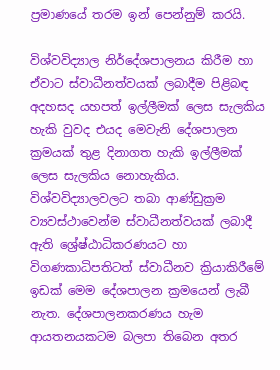ප්‍රමාණයේ තරම ඉන් පෙන්නුම් කරයි.

විශ්වවිද්‍යාල නිර්දේශපාලනය කිරීම හා ඒවාට ස්වාධීනත්වයක් ලබාදීම පිළිබඳ අදහසද යහපත් ඉල්ලීමක් ලෙස සැලකිය හැකි වුවද එයද මෙවැනි දේශපාලන ක්‍රමයක් තුළ දිනාගත හැකි ඉල්ලීමක් ලෙස සැලකිය නොහැකිය. විශ්වවිද්‍යාලවලට තබා ආණ්ඩුක්‍රම ව්‍යවස්ථාවෙන්ම ස්වාධීනත්වයක් ලබාදී ඇති ශ්‍රේෂ්ඨාධිකරණයට හා විගණකාධිපතිටත් ස්වාධීනව ක්‍රියාකිරීමේ ඉඩක් මෙම දේශපාලන ක්‍රමයෙන් ලැබී නැත. දේශපාලනකරණය හැම ආයතනයකටම බලපා තිබෙන අතර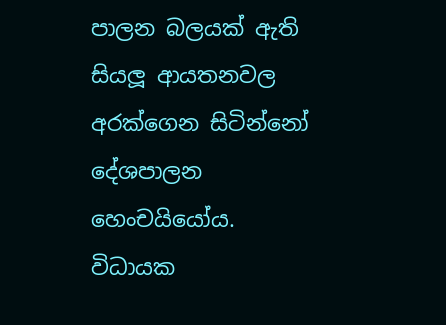පාලන බලයක් ඇති සියලූ ආයතනවල අරක්ගෙන සිටින්නෝ දේශපාලන හෙංචයියෝය. විධායක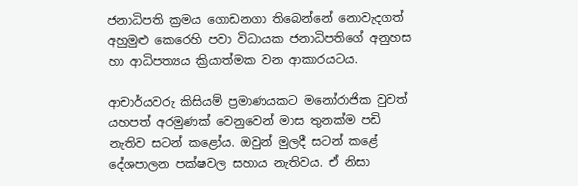ජනාධිපති ක්‍රමය ගොඩනගා තිබෙන්නේ නොවැදගත් අහුමුළු කෙරෙහි පවා විධායක ජනාධිපතිගේ අනුහස හා ආධිපත්‍යය ක්‍රියාත්මක වන ආකාරයටය.

ආචාර්යවරු කිසියම් ප්‍රමාණයකට මනෝරාජික වුවත් යහපත් අරමුණක් වෙනුවෙන් මාස තුනක්ම පඩි නැතිව සටන් කළෝය. ඔවුන් මුලදී සටන් කළේ දේශපාලන පක්ෂවල සහාය නැතිවය. ඒ නිසා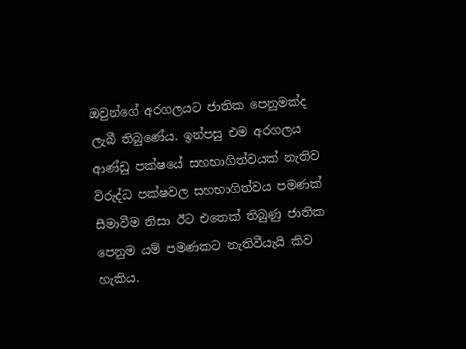ඔවුන්ගේ අරගලයට ජාතික පෙනුමක්ද ලැබී තිබුණේය. ඉන්පසු එම අරගලය ආණ්ඩු පක්ෂයේ සහභාගිත්වයක් නැතිව විරුද්ධ පක්ෂවල සහභාගිත්වය පමණක් සීමාවීම නිසා ඊට එතෙක් තිබුණු ජාතික පෙනුම යම් පමණකට නැතිවීයැයි කිව හැකිය.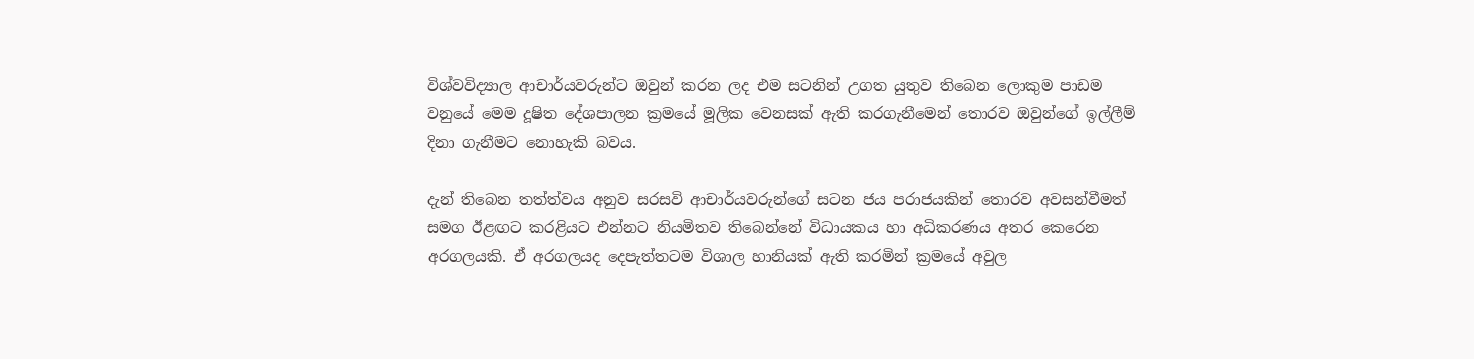විශ්වවිද්‍යාල ආචාර්යවරුන්ට ඔවුන් කරන ලද එම සටනින් උගත යුතුව තිබෙන ලොකුම පාඩම වනුයේ මෙම දූෂිත දේශපාලන ක්‍රමයේ මූලික වෙනසක් ඇති කරගැනීමෙන් තොරව ඔවුන්ගේ ඉල්ලීම් දිනා ගැනීමට නොහැකි බවය.

දැන් තිබෙන තත්ත්වය අනුව සරසවි ආචාර්යවරුන්ගේ සටන ජය පරාජයකින් තොරව අවසන්වීමත් සමග ඊළඟට කරළියට එන්නට නියමිතව තිබෙන්නේ විධායකය හා අධිකරණය අතර කෙරෙන අරගලයකි. ඒ අරගලයද දෙපැත්තටම විශාල හානියක් ඇති කරමින් ක්‍රමයේ අවුල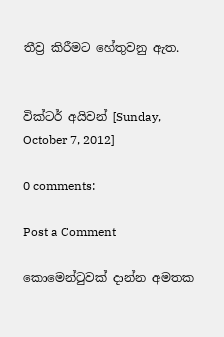තීව්‍ර කිරීමට හේතුවනු ඇත.


වික්ටර් අයිවන් [Sunday, October 7, 2012]

0 comments:

Post a Comment

කොමෙන්ටුවක් දාන්න අමතක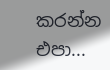කරන්න එපා...